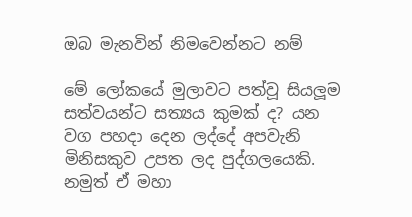ඔබ මැනවින් නිමවෙන්නට නම්

මේ ලෝකයේ මුලාවට පත්වූ සියලූම සත්වයන්ට සත්‍යය කුමක් ද? යන වග පහදා දෙන ලද්දේ අපවැනි මිනිසකුව උපත ලද පුද්ගලයෙකි. නමුත් ඒ මහා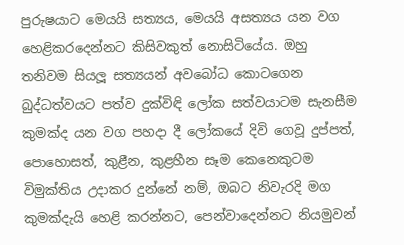පුරුෂයාට මෙයයි සත්‍යය, මෙයයි අසත්‍යය යන වග හෙළිකරදෙන්නට කිසිවකුත් නොසිටියේය. ඔහු තනිවම සියලූ සත්‍යයන් අවබෝධ කොටගෙන බුද්ධත්වයට පත්ව දුක්විඳි ලෝක සත්වයාටම සැනසීම කුමක්ද යන වග පහදා දී ලෝකයේ දිවි ගෙවූ දුප්පත්, පොහොසත්, කුළීන, කුළහීන සෑම කෙනෙකුටම විමුක්තිය උදාකර දුන්නේ නම්, ඔබට නිවැරදි මග කුමක්දැයි හෙළි කරන්නට, පෙන්වාදෙන්නට නියමුවන්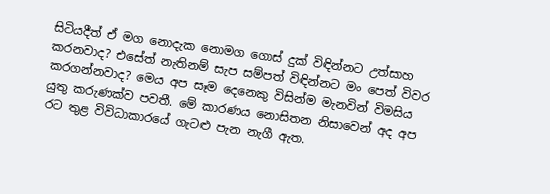සිටියදීත් ඒ මග නොදැක නොමග ගොස් දුක් විඳින්නට උත්සාහ කරනවාද? එසේත් නැතිනම් සැප සම්පත් විඳින්නට මං පෙත් විවර කරගන්නවාද? මෙය අප සෑම දෙනෙකු විසින්ම මැනවින් විමසිය යුතු කරුණක්ව පවතී. මේ කාරණය නොසිතන නිසාවෙන් අද අප රට තුළ විවිධාකාරයේ ගැටළු පැන නැගී ඇත.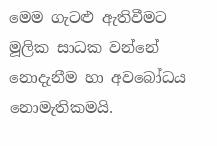මෙම ගැටළු ඇතිවීමට මූලික සාධක වන්නේ නොදැනීම හා අවබෝධය නොමැතිකමයි.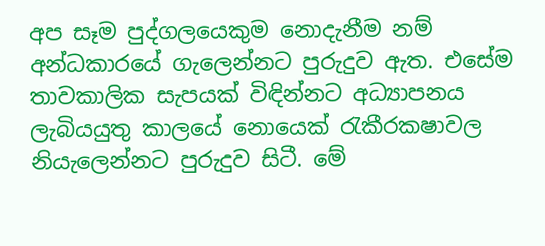අප සෑම පුද්ගලයෙකුම නොදැනීම නම් අන්ධකාරයේ ගැලෙන්නට පුරුදුව ඇත. එසේම තාවකාලික සැපයක් විඳින්නට අධ්‍යාපනය ලැබියයුතු කාලයේ නොයෙක් රැකීරක‍ෂාවල නියැලෙන්නට පුරුදුව සිටී. මේ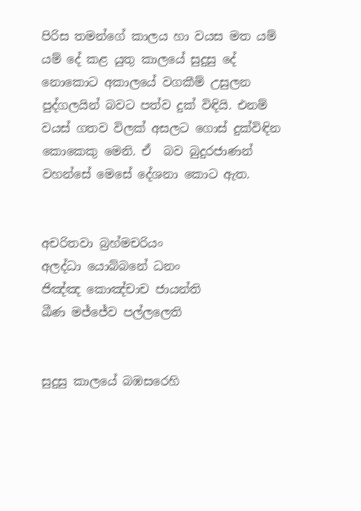පිරිස තමන්ගේ කාලය හා වයස මත යම් යම් දේ කළ යුතු කාලයේ සුදුසු දේ නොකොට අකාලයේ වගකීම් උසුලන පුද්ගලයින් බවට පත්ව දුක් විඳියි. එනම් වයස් ගතව විලක් අසලට ගොස් දුක්විඳින කොකෙකු මෙනි. ඒ  බව බුදුරජාණන් වහන්සේ මෙසේ දේශනා කොට ඇත.


අචරිත‍වා බ්‍රහ්මචරියං
අලද්ධා යොබ්බනේ ධනං
ජිඤ්ඤ කොඤ්චාච ජායන්ති
ඛීණ මජ්ජේව පල්ලලෙති


සුදුසු කාලයේ බඹසරෙහි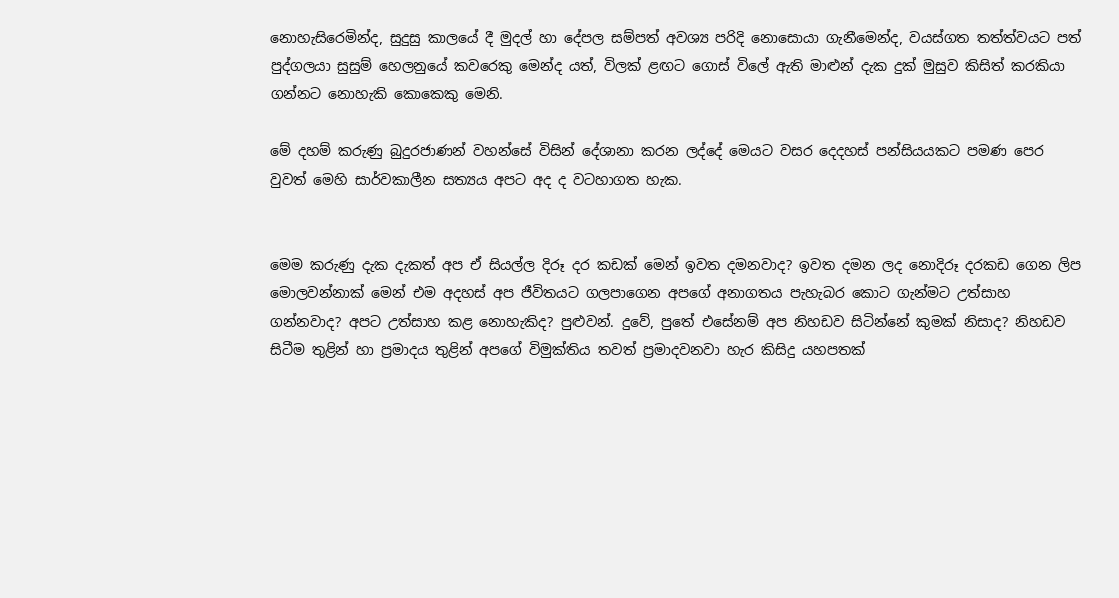නොහැසිරෙමින්ද, සුදුසු කාලයේ දී මුදල් හා දේපල සම්පත් අවශ්‍ය පරිදි නොසොයා ගැනීමෙන්ද, වයස්ගත තත්ත්වයට පත් පුද්ගලයා සුසුම් හෙලනුයේ කවරෙකු මෙන්ද යත්, විලක් ළඟට ගොස් විලේ ඇති මාළුන් දැක දුක් මුසුව කිසිත් කරකියා ගන්නට නොහැකි කොකෙකු මෙනි.

මේ දහම් කරුණු බුදුරජාණන් වහන්සේ විසින් දේශානා කරන ලද්දේ මෙයට වසර දෙදහස් පන්සියයකට පමණ පෙර වුවත් මෙහි සාර්වකාලීන සත්‍යය අපට අද ද වටහාගත හැක.


මෙම කරුණු දැක දැකත් අප ඒ සියල්ල දිරූ දර කඩක් මෙන් ඉවත දමනවාද? ඉවත දමන ලද නොදිරූ දරකඩ ගෙන ලිප මොලවන්නාක් මෙන් එම අදහස් අප ජීවිතයට ගලපාගෙන අපගේ අනාගතය පැහැබර කොට ගැන්මට උත්සාහ ගන්නවාද? අපට උත්සාහ කළ නොහැකිද? පුළුවන්. දුවේ, පුතේ එසේනම් අප නිහඩව සිටින්නේ කුමක් නිසාද? නිහඩව සිටීම තුළින් හා ප්‍රමාදය තුළින් අපගේ විමුක්තිය තවත් ප්‍රමාදවනවා හැර කිසිදු යහපතක්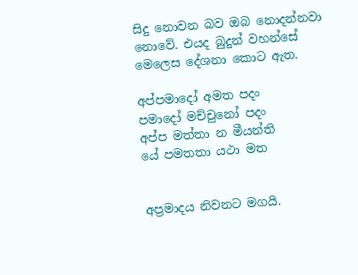සිදු නොවන බව ඔබ නොදන්නවා නොවේ. එයද බුදුන් වහන්සේ  මෙලෙස දේශනා කොට ඇත.

අප්පමාදෝ අමත පදං
පමාදෝ මච්චුනෝ පදං
අප්ප මත්තා න මීයන්ති
යේ පමත‍තා යථා මත


අප්‍රමාදය නිවනට මගයි.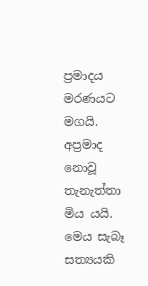ප්‍රමාදය මරණයට මගයි. අප්‍රමාද නොවූ තැනැත්තා මිය යයි. මෙය සැබෑ සත්‍යයකි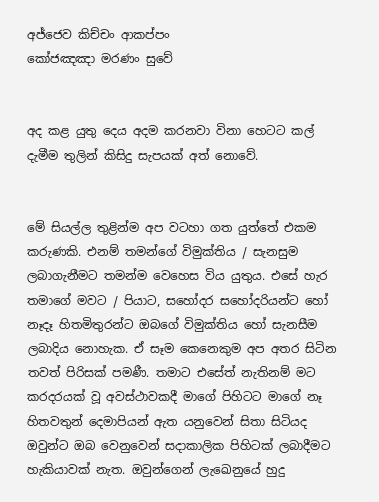අජ්ජෙව කිච්චං ආකප්පං
කෝජඤඤා මරණං සුවේ


අද කළ යුතු දෙය අදම කරනවා විනා හෙටට කල් දැමීම තුලින් කිසිදු සැපයක් අත් නොවේ.


මේ සියල්ල තුළින්ම අප වටහා ගත යුත්තේ එකම කරුණකි. එනම් තමන්ගේ විමුක්තිය / සැනසුම ලබාගැනීමට තමන්ම වෙහෙස විය යුතුය. එසේ හැර තමාගේ මවට / පියාට, සහෝදර සහෝදරියන්ට හෝ නෑදෑ හිතමිතුරන්ට ඔබගේ විමුක්තිය හෝ සැනසීම ලබාදිය නොහැක. ඒ සෑම කෙනෙකුම අප අතර සිටින තවත් පිරිසක් පමණී. තමාට එසේත් නැතිනම් මට කරදරයක් වූ අවස්ථාවකදී මාගේ පිහිටට මාගේ නෑ හිතවතුන් දෙමාපියන් ඇත යනුවෙන් සිතා සිටියද ඔවුන්ට ඔබ වෙනුවෙන් සදාකාලික පිහිටක් ලබාදීමට හැකියාවක් නැත. ඔවුන්ගෙන් ලැඛෙනුයේ හුදු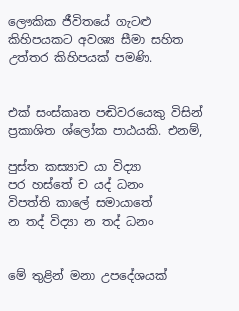ලෞකික ජීවිතයේ ගැටළු කිහිපයකට අවශ්‍ය සීමා සහිත උත්තර කිහිපයක් පමණි.


එක් සංස්කෘත පඬිවරයෙකු විසින් ප්‍රකාශිත ශ්ලෝක පාඨයකි. එනම්,

පුස්ත කස්‍යාච යා විද්‍යා
පර හස්තේ ච යද් ධනං
විපත්ති කාලේ සමායාතේ
න තද් විද්‍යා න තද් ධනං


මේ තුළින් මනා උපදේශයක්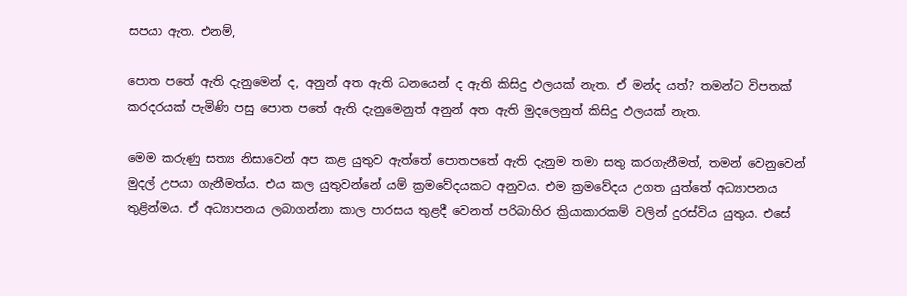සපයා ඇත. එනම්,

පොත පතේ ඇති දැනුමෙන් ද, අනුන් අත ඇති ධනයෙන් ද ඇති කිසිදු ඵලයක් නැත. ඒ මන්ද යත්? තමන්ට විපතක් කරදරයක් පැමිණි පසු පොත පතේ ඇති දැනුමෙනුත් අනුන් අත ඇති මුදලෙනුත් කිසිදු ඵලයක් නැත.

මෙම කරුණු සත්‍ය නිසාවෙන් අප කළ යුතුව ඇත්තේ පොතපතේ ඇති දැනුම තමා සතු කරගැනීමත්, තමන් වෙනුවෙන් මුදල් උපයා ගැනීමත්ය. එය කල යුතුවන්නේ යම් ක්‍රමවේදයකට අනුවය. එම ක්‍රමවේදය උගත යුත්තේ අධ්‍යාපනය තුළින්මය. ඒ අධ්‍යාපනය ලබාගන්නා කාල පාරසය තුළදී වෙනත් පරිබාහිර ක්‍රියාකාරකම් වලින් දුරස්විය යුතුය. එසේ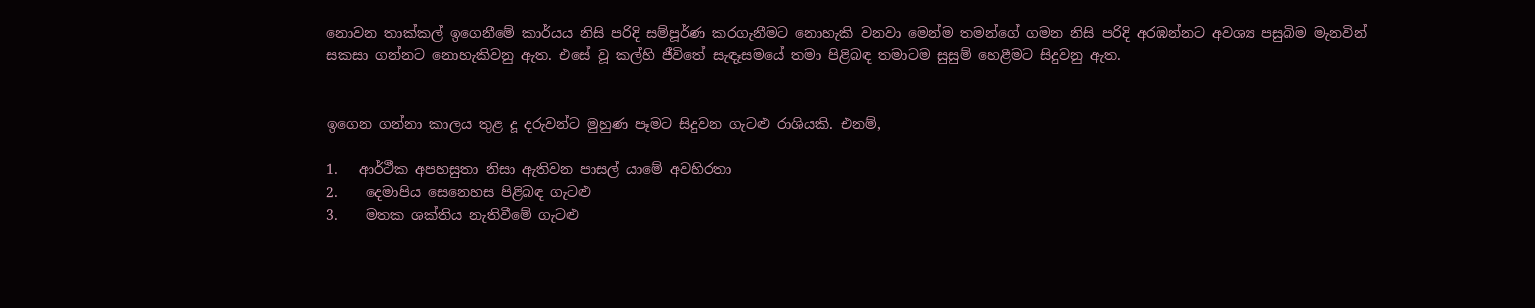නොවන තාක්කල් ඉගෙනීමේ කාර්යය නිසි පරිදි සම්පූර්ණ කරගැනීමට නොහැකි වනවා මෙන්ම තමන්ගේ ගමන නිසි පරිදි අරඹන්නට අවශ්‍ය පසුබිම මැනවින් සකසා ගන්නට නොහැකිවනු ඇත. එසේ වූ කල්හි ජීවිතේ සැඳෑසමයේ තමා පිළිබඳ තමාටම සුසුම් හෙළීමට සිදුවනු ඇත.


ඉගෙන ගන්නා කාලය තුළ දූ දරුවන්ට මුහුණ පෑමට සිදුවන ගැටළු රාශියකි. එනම්,

1.   ආර්ථීක අපහසුතා නිසා ඇතිවන පාසල් යාමේ අවහිරතා
2.    දෙමාපිය සෙනෙහස පිළිබඳ ගැටළු
3.    මතක ශක්තිය නැතිවීමේ ගැටළු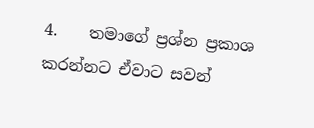4.    තමාගේ ප්‍රශ්න ප්‍රකාශ කරන්නට ඒවාට සවන්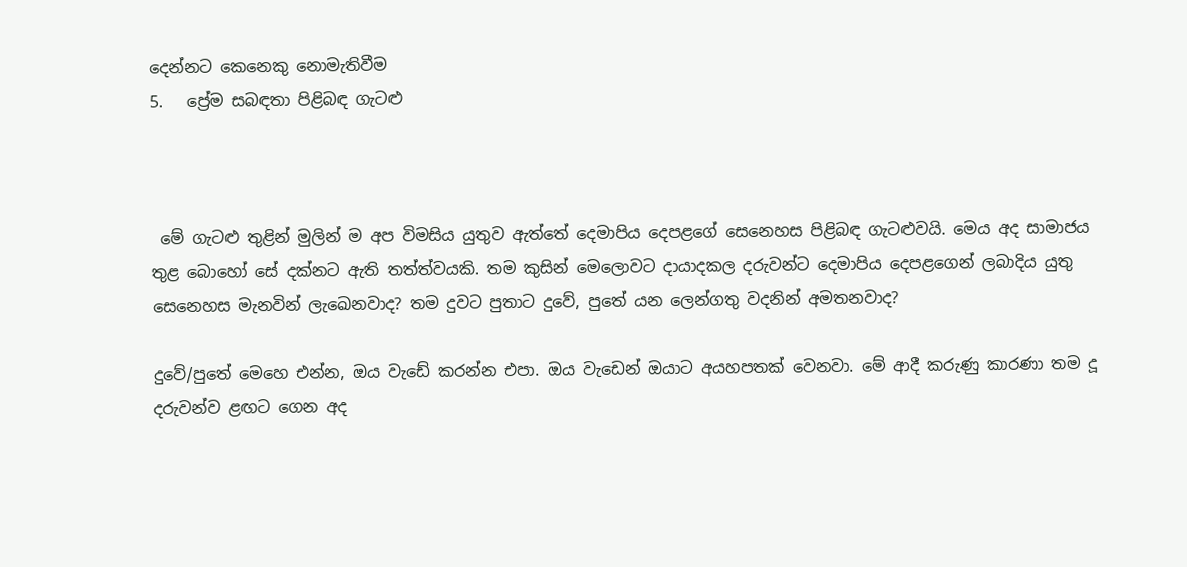දෙන්නට කෙනෙකු නොමැතිවීම
5.   ප්‍රේම සබඳතා පිළිබඳ ගැටළු



 මේ ගැටළු තුළින් මුලින් ම අප විමසිය යුතුව ඇත්තේ දෙමාපිය දෙපළගේ සෙනෙහස පිළිබඳ ගැටළුවයි. මෙය අද සාමාජය තුළ බොහෝ සේ දක්නට ඇති තත්ත්වයකි. තම කුසින් මෙලොවට දායාදකල දරුවන්ට දෙමාපිය දෙපළගෙන් ලබාදිය යුතු සෙනෙහස මැනවින් ලැඛෙනවාද? තම දුවට පුතාට දුවේ, පුතේ යන ලෙන්ගතු වදනින් අමතනවාද?

දුවේ/පුතේ මෙහෙ එන්න, ඔය වැඩේ කරන්න එපා. ඔය වැඩෙන් ඔයාට අයහපතක් වෙනවා. මේ ආදී කරුණු කාරණා තම දූ දරුවන්ව ළඟට ගෙන අද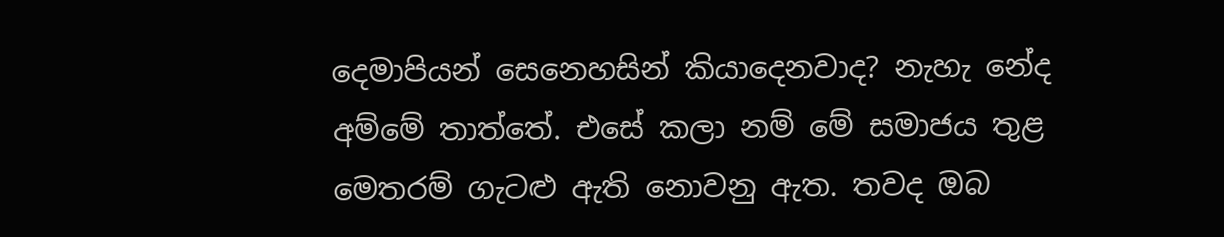දෙමාපියන් සෙනෙහසින් කියාදෙනවාද? නැහැ නේද අම්මේ තාත්තේ. එසේ කලා නම් මේ සමාජය තුළ මෙතරම් ගැටළු ඇති නොවනු ඇත. තවද ඔබ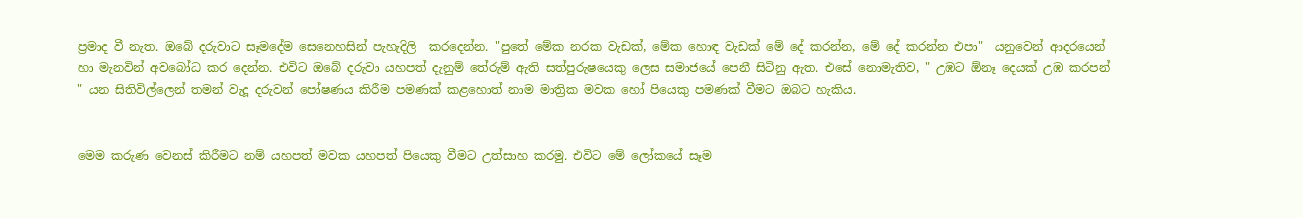ප්‍රමාද වී නැත. ඔබේ දරුවාට සෑමදේම සෙනෙහසින් පැහැදිලි  කරදෙන්න. "පුතේ මේක නරක වැඩක්, මේක හොඳ වැඩක් මේ දේ කරන්න, මේ දේ කරන්න එපා"  යනුවෙන් ආදරයෙන් හා මැනවින් අවබෝධ කර දෙන්න. එවිට ඔබේ දරුවා යහපත් දැනුම් තේරුම් ඇති සත්පුරුෂයෙකු ලෙස සමාජයේ පෙනී සිටිනු ඇත. එසේ නොමැතිව, " උඹට ඕනෑ දෙයක් උඹ කරපන් " යන සිතිවිල්ලෙන් තමන් වැදූ දරුවන් පෝෂණය කිරීම පමණක් කළහොත් නාම මාත්‍රික මවක හෝ පියෙකු පමණක් වීමට ඔබට හැකිය.


මෙම කරුණ වෙනස් කිරීමට නම් යහපත් මවක යහපත් පියෙකු වීමට උත්සාහ කරමු. එවිට මේ ලෝකයේ සෑම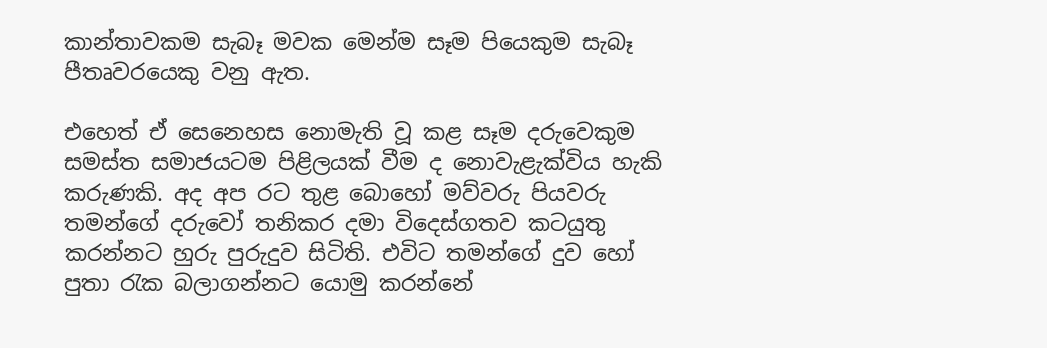කාන්තාවකම සැබෑ මවක මෙන්ම සෑම පියෙකුම සැබෑ පීතෘවරයෙකු වනු ඇත.

එහෙත් ඒ සෙනෙහස නොමැති වූ කළ සෑම දරුවෙකුම සමස්ත සමාජයටම පිළිලයක් වීම ද නොවැළැක්විය හැකි කරුණකි. අද අප රට තුළ බොහෝ මව්වරු පියවරු තමන්ගේ දරුවෝ තනිකර දමා විදෙස්ගතව කටයුතු කරන්නට හුරු පුරුදුව සිටිති. එවිට තමන්ගේ දුව හෝ පුතා රැක බලාගන්නට යොමු කරන්නේ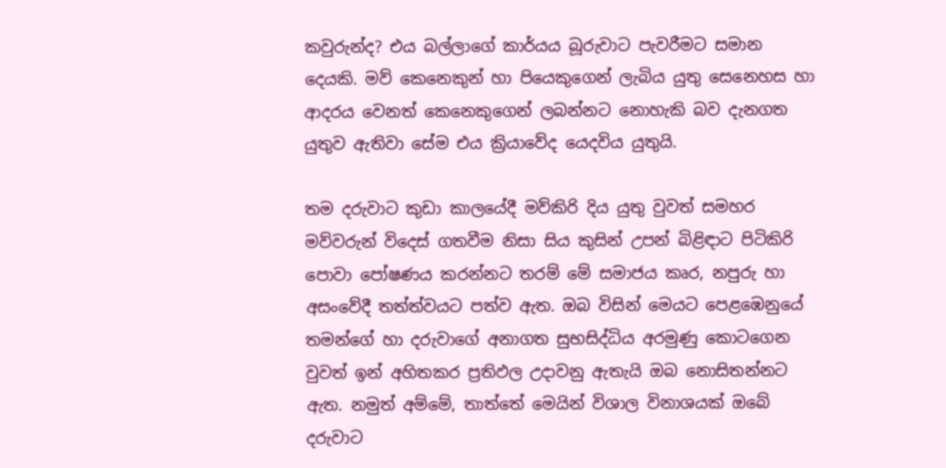කවුරුන්ද? එය බල්ලාගේ කාර්යය බූරුවාට පැවරීමට සමාන දෙයකි. මව් කෙනෙකුන් හා පියෙකුගෙන් ලැබිය යුතු සෙනෙහස හා ආදරය වෙනත් කෙනෙකුගෙන් ලබන්නට නොහැකි බව දැනගත යුතුව ඇතිවා සේම එය ක්‍රියාවේද යෙදවිය යුතුයි.

තම දරුවාට කුඩා කාලයේදී මව්කිරි දිය යුතු වුවත් සමහර මව්වරුන් විදෙස් ගතවීම නිසා සිය කුසින් උපන් බිළිඳාට පිටිකිරි පොවා පෝෂණය කරන්නට තරම් මේ සමාජය කෘර, නපුරු හා අසංවේදී තත්ත්වයට පත්ව ඇත. ඔබ විසින් මෙයට පෙළඹෙනුයේ තමන්ගේ හා දරුවාගේ අනාගත සුභසිද්ධිය අරමුණු කොටගෙන වුවත් ඉන් අහිතකර ප්‍රතිඵල උදාවනු ඇතැයි ඔබ නොසිතන්නට ඇත. නමුත් අම්මේ, තාත්තේ මෙයින් විශාල විනාශයක් ඔබේ දරුවාට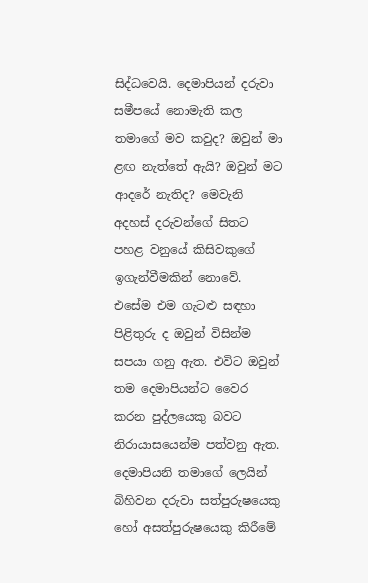සිද්ධවෙයි. දෙමාපියන් දරුවා සමීපයේ නොමැති කල තමාගේ මව කවුද? ඔවුන් මා ළඟ නැත්තේ ඇයි? ඔවුන් මට ආදරේ නැතිද? මෙවැනි අදහස් දරුවන්ගේ සිතට පහළ වනුයේ කිසිවකුගේ ඉගැන්වීමකින් නොවේ. එසේම එම ගැටළු සඳහා පිළිතුරු ද ඔවුන් විසින්ම සපයා ගනු ඇත. එවිට ඔවුන් තම දෙමාපියන්ට වෛර කරන පුද්ලයෙකු බවට නිරායාසයෙන්ම පත්වනු ඇත. දෙමාපියනි තමාගේ ලෙයින් බිහිවන දරුවා සත්පුරුෂයෙකු හෝ අසත්පුරුෂයෙකු කිරීමේ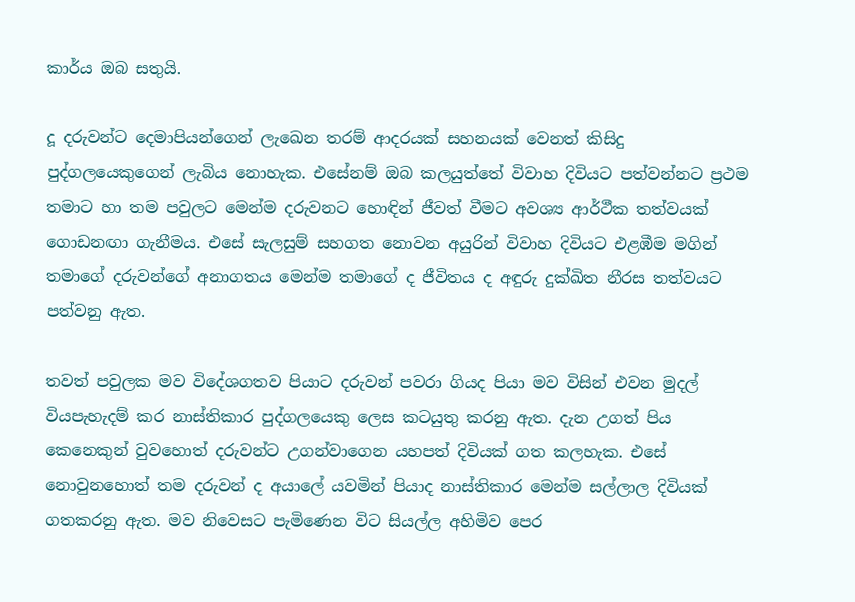කාර්ය ඔබ සතුයි.

දූ දරුවන්ට දෙමාපියන්ගෙන් ලැඛෙන තරම් ආදරයක් සහනයක් වෙනත් කිසිදු පුද්ගලයෙකුගෙන් ලැබිය නොහැක. එසේනම් ඔබ කලයුත්තේ විවාහ දිවියට පත්වන්නට ප්‍රථම තමාට හා තම පවුලට මෙන්ම දරුවනට හොඳින් ජීවත් වීමට අවශ්‍ය ආර්ථීක තත්වයක් ගොඩනඟා ගැනීමය. එසේ සැලසුම් සහගත නොවන අයුරින් විවාහ දිවියට එළඹීම මගින් තමාගේ දරුවන්ගේ අනාගතය මෙන්ම තමාගේ ද ජීවිතය ද අඳුරු දුක්ඛිත නීරස තත්වයට පත්වනු ඇත.

තවත් පවුලක මව විදේශගතව පියාට දරුවන් පවරා ගියද පියා මව විසින් එවන මුදල් වියපැහැදම් කර නාස්තිකාර පුද්ගලයෙකු ලෙස කටයුතු කරනු ඇත. දැන උගත් පිය කෙනෙකුන් වුවහොත් දරුවන්ට උගන්වාගෙන යහපත් දිවියක් ගත කලහැක. එසේ නොවුනහොත් තම දරුවන් ද අයාලේ යවමින් පියාද නාස්තිකාර මෙන්ම සල්ලාල දිවියක් ගතකරනු ඇත. මව නිවෙසට පැමිණෙන විට සියල්ල අහිමිව පෙර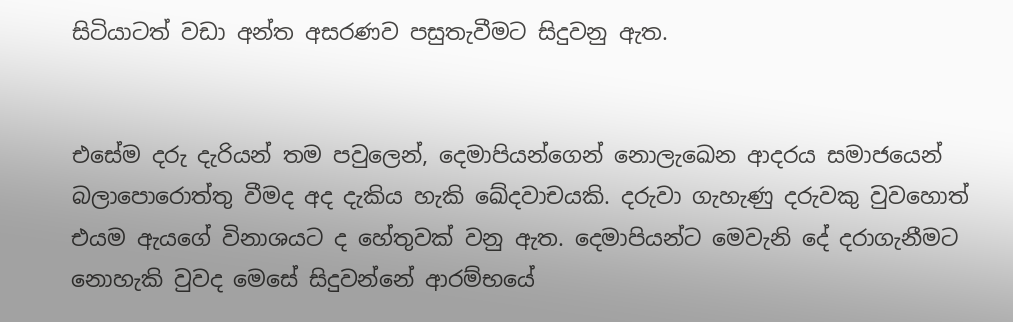සිටියාටත් වඩා අන්ත අසරණව පසුතැවීමට සිදුවනු ඇත.


එසේම දරු දැරියන් තම පවුලෙන්, දෙමාපියන්ගෙන් නොලැඛෙන ආදරය සමාජයෙන් බලාපොරොත්තු වීමද අද දැකිය හැකි ඛේදවාචයකි. දරුවා ගැහැණු දරුවකු වුවහොත් එයම ඇයගේ විනාශයට ද හේතුවක් වනු ඇත. දෙමාපියන්ට මෙවැනි දේ දරාගැනීමට නොහැකි වුවද මෙසේ සිදුවන්නේ ආරම්භයේ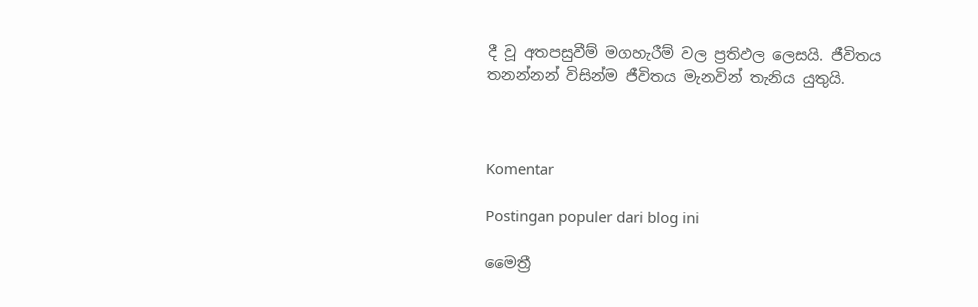දී වූ අතපසුවීම් මගහැරීම් වල ප්‍රතිඵල ලෙසයි. ජීවිතය තනන්නන් විසින්ම ජීවිතය මැනවින් තැනිය යුතුයි.



Komentar

Postingan populer dari blog ini

මෛත්‍රී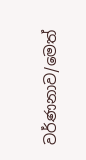වර්ණනාව/මෙත්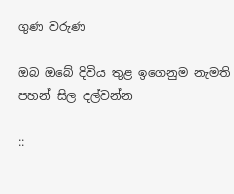ගුණ වරුණ

ඔබ ඔබේ දිවිය තුළ ඉගෙනුම නැමති පහන් සිල දල්වන්න

::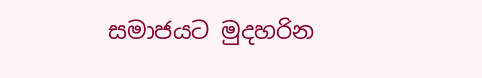සමාජයට මුදහරින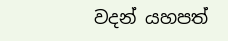වදන් යහපත්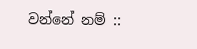වන්නේ නම් ::